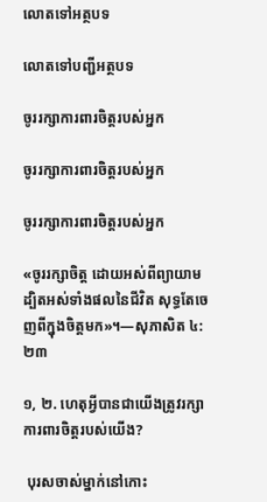លោតទៅអត្ថបទ

លោតទៅបញ្ជីអត្ថបទ

ចូររក្សាការពារចិត្តរបស់អ្នក

ចូររក្សាការពារចិត្តរបស់អ្នក

ចូររក្សាការពារចិត្តរបស់អ្នក

«ចូររក្សាចិត្ត ដោយអស់ពីព្យាយាម ដ្បិតអស់ទាំងផលនៃជីវិត សុទ្ធតែចេញពីក្នុងចិត្តមក»។—សុភាសិត ៤:២៣

១, ២. ហេតុអ្វីបានជាយើងត្រូវរក្សាការពារចិត្តរបស់យើង?

 បុរសចាស់ម្នាក់នៅកោះ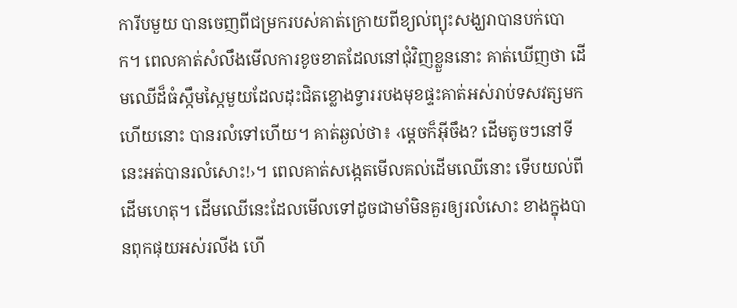ការីបមួយ បានចេញពីជម្រករបស់គាត់ក្រោយពីខ្យល់ព្យុះសង្ឃរាបានបក់បោក។ ពេលគាត់សំលឹងមើលការខូចខាតដែលនៅជុំវិញខ្លួននោះ គាត់ឃើញថា ដើមឈើដ៏ធំស្កឹមស្កៃមួយដែលដុះជិតខ្លោងទ្វាររបងមុខផ្ទះគាត់អស់រាប់ទសវត្សមកហើយនោះ បានរលំទៅហើយ។ គាត់ឆ្ងល់ថា៖ ‹ម្ដេចក៏អ៊ីចឹង? ដើមតូចៗនៅទីនេះអត់បានរលំសោះ!›។ ពេលគាត់សង្កេតមើលគល់ដើមឈើនោះ ទើបយល់ពីដើមហេតុ។ ដើមឈើនេះដែលមើលទៅដូចជាមាំមិនគួរឲ្យរលំសោះ ខាងក្នុងបានពុកផុយអស់រលីង ហើ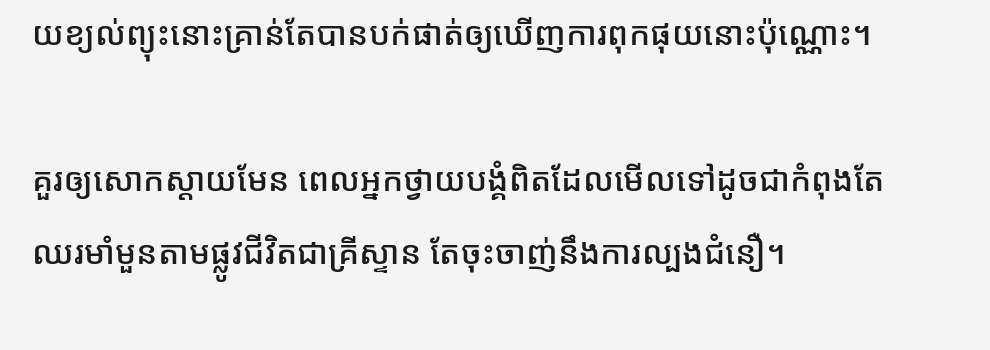យខ្យល់ព្យុះនោះគ្រាន់តែបានបក់ផាត់ឲ្យឃើញការពុកផុយនោះប៉ុណ្ណោះ។

គួរឲ្យសោកស្ដាយមែន ពេលអ្នកថ្វាយបង្គំពិតដែលមើលទៅដូចជាកំពុងតែឈរមាំមួនតាមផ្លូវជីវិតជាគ្រីស្ទាន តែចុះចាញ់នឹងការល្បងជំនឿ។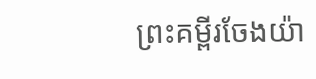ព្រះគម្ពីរចែងយ៉ា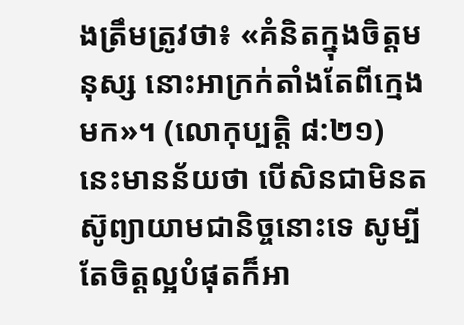ងត្រឹមត្រូវថា៖ «គំនិតក្នុងចិត្តមនុស្ស នោះអាក្រក់តាំងតែពីក្មេងមក»។ (លោកុប្បត្តិ ៨:២១) នេះមានន័យថា បើសិនជាមិនតស៊ូព្យាយាមជានិច្ចនោះទេ សូម្បីតែចិត្តល្អបំផុតក៏អា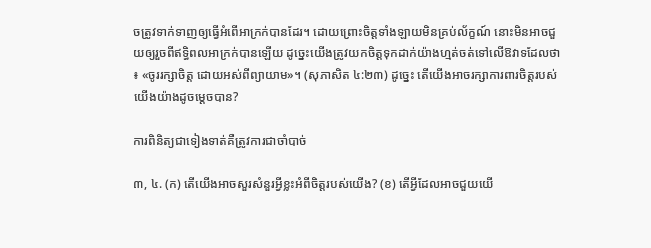ចត្រូវទាក់ទាញឲ្យធ្វើអំពើអាក្រក់បានដែរ។ ដោយព្រោះចិត្តទាំងឡាយមិនគ្រប់ល័ក្ខណ៍ នោះមិនអាចជួយឲ្យរួចពីឥទ្ធិពលអាក្រក់បានឡើយ ដូច្នេះយើងត្រូវយកចិត្តទុកដាក់យ៉ាងហ្មត់ចត់ទៅលើឱវាទដែលថា៖ «ចូររក្សាចិត្ត ដោយអស់ពីព្យាយាម»។ (សុភាសិត ៤:២៣) ដូច្នេះ តើយើងអាចរក្សាការពារចិត្តរបស់យើងយ៉ាងដូចម្ដេចបាន?

ការពិនិត្យជាទៀងទាត់គឺត្រូវការជាចាំបាច់

៣, ៤. (ក) តើយើងអាចសួរសំនួរអ្វីខ្លះអំពីចិត្តរបស់យើង? (ខ) តើអ្វីដែលអាចជួយយើ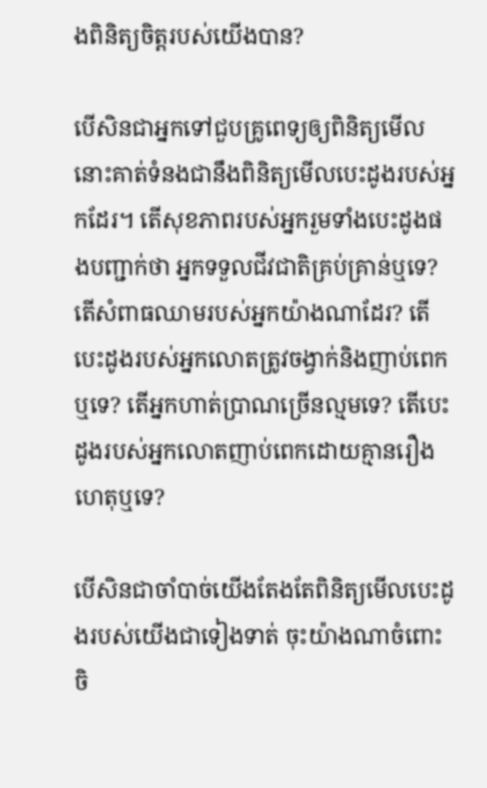ងពិនិត្យចិត្តរបស់យើងបាន?

បើសិនជាអ្នកទៅជួបគ្រូពេទ្យឲ្យពិនិត្យមើល នោះគាត់ទំនងជានឹងពិនិត្យមើលបេះដូងរបស់អ្នកដែរ។ តើសុខភាពរបស់អ្នករួមទាំងបេះដូងផងបញ្ជាក់ថា អ្នកទទួលជីវជាតិគ្រប់គ្រាន់ឬទេ? តើសំពាធឈាមរបស់អ្នកយ៉ាងណាដែរ? តើបេះដូងរបស់អ្នកលោតត្រូវចង្វាក់និងញាប់ពេកឬទេ? តើអ្នកហាត់ប្រាណច្រើនល្មមទេ? តើបេះដូងរបស់អ្នកលោតញាប់ពេកដោយគ្មានរឿងហេតុឬទេ?

បើសិនជាចាំបាច់យើងតែងតែពិនិត្យមើលបេះដូងរបស់យើងជាទៀងទាត់ ចុះយ៉ាងណាចំពោះចិ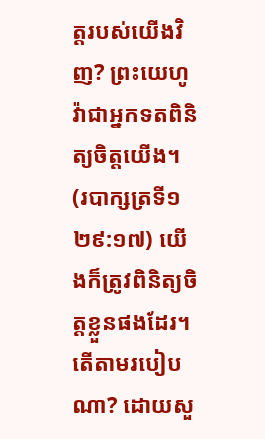ត្តរបស់យើងវិញ? ព្រះយេហូវ៉ាជាអ្នកទតពិនិត្យចិត្តយើង។ (របាក្សត្រទី១ ២៩:១៧) យើងក៏ត្រូវពិនិត្យចិត្តខ្លួនផងដែរ។ តើតាមរបៀបណា? ដោយសួ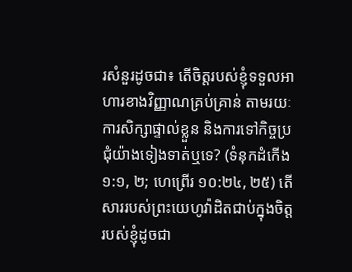រសំនួរដូចជា៖ តើចិត្តរបស់ខ្ញុំទទួលអាហារខាងវិញ្ញាណគ្រប់គ្រាន់ តាមរយៈការសិក្សាផ្ទាល់ខ្លួន និងការទៅកិច្ចប្រជុំយ៉ាងទៀងទាត់ឬទេ? (ទំនុកដំកើង ១:១, ២; ហេព្រើរ ១០:២៤, ២៥) តើសាររបស់ព្រះយេហូវ៉ាដិតជាប់ក្នុងចិត្តរបស់ខ្ញុំដូចជា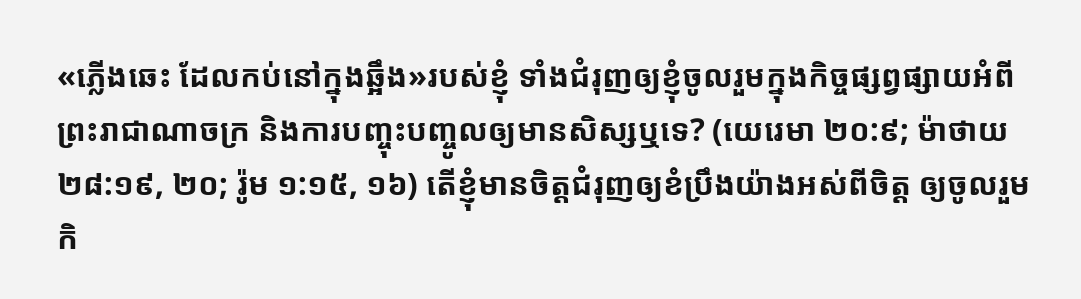«ភ្លើងឆេះ ដែលកប់នៅក្នុងឆ្អឹង»របស់ខ្ញុំ ទាំងជំរុញឲ្យខ្ញុំចូលរួមក្នុងកិច្ចផ្សព្វផ្សាយអំពីព្រះរាជាណាចក្រ និងការបញ្ចុះបញ្ចូលឲ្យមានសិស្សឬទេ? (យេរេមា ២០:៩; ម៉ាថាយ ២៨:១៩, ២០; រ៉ូម ១:១៥, ១៦) តើខ្ញុំមានចិត្តជំរុញឲ្យខំប្រឹងយ៉ាងអស់ពីចិត្ត ឲ្យចូលរួមកិ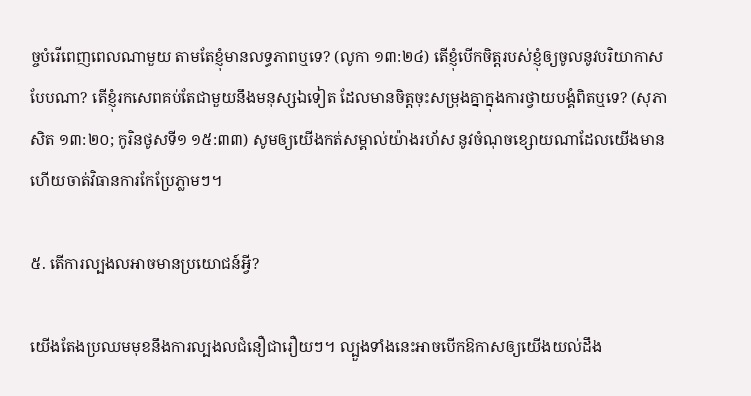ច្ចបំរើពេញពេលណាមួយ តាមតែខ្ញុំមានលទ្ធភាពឬទេ? (លូកា ១៣:២៤) តើខ្ញុំបើកចិត្តរបស់ខ្ញុំឲ្យចូលនូវបរិយាកាសបែបណា? តើខ្ញុំរកសេពគប់តែជាមួយនឹងមនុស្សឯទៀត ដែលមានចិត្តចុះសម្រុងគ្នាក្នុងការថ្វាយបង្គំពិតឬទេ? (សុភាសិត ១៣:២០; កូរិនថូសទី១ ១៥:៣៣) សូមឲ្យយើងកត់សម្គាល់យ៉ាងរហ័ស នូវចំណុចខ្សោយណាដែលយើងមាន ហើយចាត់វិធានការកែប្រែភ្លាមៗ។

៥. តើការល្បងលអាចមានប្រយោជន៍អ្វី?

យើងតែងប្រឈមមុខនឹងការល្បងលជំនឿជារឿយៗ។ ល្បួងទាំងនេះអាចបើកឱកាសឲ្យយើងយល់ដឹង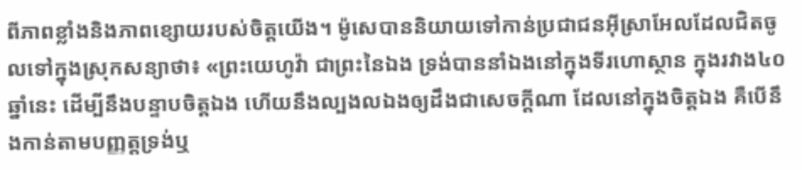ពីភាពខ្លាំងនិងភាពខ្សោយរបស់ចិត្តយើង។ ម៉ូសេបាននិយាយទៅកាន់ប្រជាជនអ៊ីស្រាអែលដែលជិតចូលទៅក្នុងស្រុកសន្យាថា៖ «ព្រះយេហូវ៉ា ជាព្រះនៃឯង ទ្រង់បាននាំឯងនៅក្នុងទីរហោស្ថាន ក្នុងរវាង៤០ឆ្នាំនេះ ដើម្បីនឹងបន្ទាបចិត្តឯង ហើយនឹងល្បងលឯងឲ្យដឹងជាសេចក្ដីណា ដែលនៅក្នុងចិត្តឯង គឺបើនឹងកាន់តាមបញ្ញត្តទ្រង់ឬ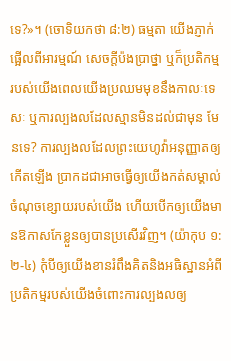ទេ?»។ (ចោទិយកថា ៨:២) ធម្មតា យើងភ្ញាក់ផ្អើលពីអារម្មណ៍ សេចក្ដីប៉ងប្រាថ្នា ឬក៏ប្រតិកម្មរបស់យើងពេលយើងប្រឈមមុខនឹងកាលៈទេសៈ ឬការល្បងលដែលស្មានមិនដល់ជាមុន មែនទេ? ការល្បងលដែលព្រះយេហូវ៉ាអនុញ្ញាតឲ្យកើតឡើង ប្រាកដជាអាចធ្វើឲ្យយើងកត់សម្គាល់ចំណុចខ្សោយរបស់យើង ហើយបើកឲ្យយើងមានឱកាសកែខ្លួនឲ្យបានប្រសើរវិញ។ (យ៉ាកុប ១:២-៤) កុំបីឲ្យយើងខានរំពឹងគិតនិងអធិស្ឋានអំពីប្រតិកម្មរបស់យើងចំពោះការល្បងលឲ្យ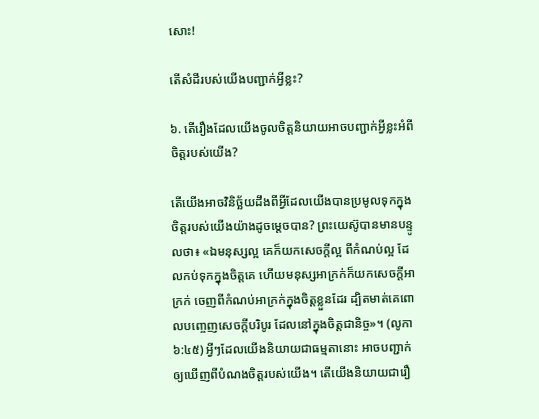សោះ!

តើសំដីរបស់យើងបញ្ជាក់អ្វីខ្លះ?

៦. តើរឿងដែលយើងចូលចិត្តនិយាយអាចបញ្ជាក់អ្វីខ្លះអំពីចិត្តរបស់យើង?

តើយើងអាចវិនិច្ឆ័យដឹងពីអ្វីដែលយើងបានប្រមូលទុកក្នុងចិត្តរបស់យើងយ៉ាងដូចម្ដេចបាន? ព្រះយេស៊ូបានមានបន្ទូលថា៖ «ឯមនុស្សល្អ គេក៏យកសេចក្ដីល្អ ពីកំណប់ល្អ ដែលកប់ទុកក្នុងចិត្តគេ ហើយមនុស្សអាក្រក់ក៏យកសេចក្ដីអាក្រក់ ចេញពីកំណប់អាក្រក់ក្នុងចិត្តខ្លួនដែរ ដ្បិតមាត់គេពោលបញ្ចេញសេចក្ដីបរិបូរ ដែលនៅក្នុងចិត្តជានិច្ច»។ (លូកា ៦:៤៥) អ្វីៗដែលយើងនិយាយជាធម្មតានោះ អាចបញ្ជាក់ឲ្យឃើញពីបំណងចិត្តរបស់យើង។ តើយើងនិយាយជារឿ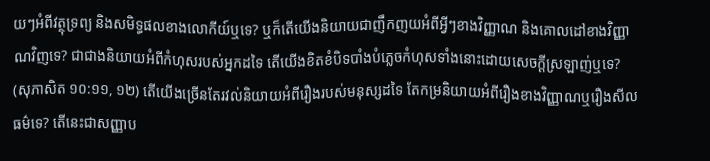យៗអំពីវត្ថុទ្រព្យ និងសមិទ្ធផលខាងលោកីយ៍ឬទេ? ឬក៏តើយើងនិយាយជាញឹកញយអំពីអ្វីៗខាងវិញ្ញាណ និងគោលដៅខាងវិញ្ញាណវិញទេ? ជាជាងនិយាយអំពីកំហុសរបស់អ្នកដទៃ តើយើងខិតខំបិទបាំងបំភ្លេចកំហុសទាំងនោះដោយសេចក្ដីស្រឡាញ់ឬទេ? (សុភាសិត ១០:១១, ១២) តើយើងច្រើនតែរវល់និយាយអំពីរឿងរបស់មនុស្សដទៃ តែកម្រនិយាយអំពីរឿងខាងវិញ្ញាណឬរឿងសីលធម៌ទេ? តើនេះជាសញ្ញាប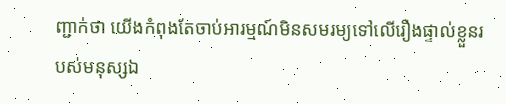ញ្ជាក់ថា យើងកំពុងតែចាប់អារម្មណ៍មិនសមរម្យទៅលើរឿងផ្ទាល់ខ្លួនរបស់មនុស្សឯ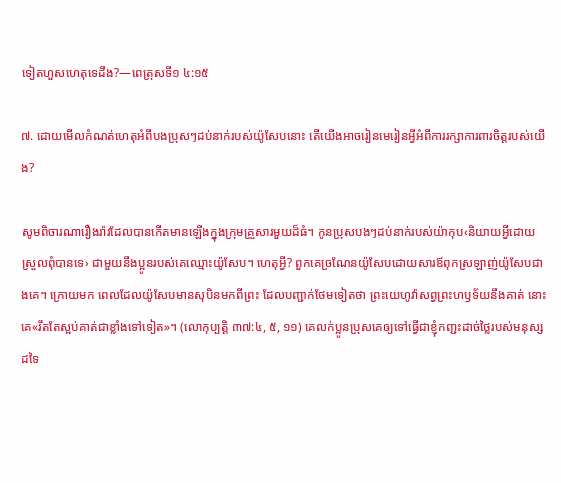ទៀតហួសហេតុទេដឹង?—ពេត្រុសទី១ ៤:១៥

៧. ដោយមើលកំណត់ហេតុអំពីបងប្រុសៗដប់នាក់របស់យ៉ូសែបនោះ តើយើងអាចរៀនមេរៀនអ្វីអំពីការរក្សាការពារចិត្តរបស់យើង?

សូមពិចារណារឿងរ៉ាវដែលបានកើតមានឡើងក្នុងក្រុមគ្រួសារមួយដ៏ធំ។ កូនប្រុសបងៗដប់នាក់របស់យ៉ាកុប‹និយាយអ្វីដោយស្រួលពុំបានទេ› ជាមួយនឹងប្អូនរបស់គេឈ្មោះយ៉ូសែប។ ហេតុអ្វី? ពួកគេច្រណែនយ៉ូសែបដោយសារឪពុកស្រឡាញ់យ៉ូសែបជាងគេ។ ក្រោយមក ពេលដែលយ៉ូសែបមានសុបិនមកពីព្រះ ដែលបញ្ជាក់ថែមទៀតថា ព្រះយេហូវ៉ាសព្វព្រះហឫទ័យនឹងគាត់ នោះគេ«រឹតតែស្អប់គាត់ជាខ្លាំងទៅទៀត»។ (លោកុប្បត្តិ ៣៧:៤, ៥, ១១) គេលក់ប្អូនប្រុសគេឲ្យទៅធ្វើជាខ្ញុំកញ្ជះដាច់ថ្លៃរបស់មនុស្សដទៃ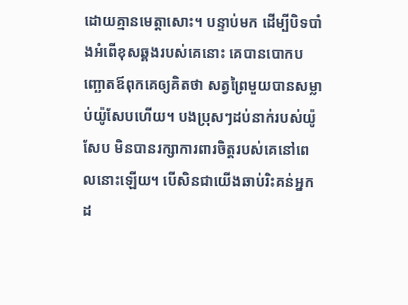ដោយគ្មានមេត្ដាសោះ។ បន្ទាប់មក ដើម្បីបិទបាំងអំពើខុសឆ្គងរបស់គេនោះ គេបានបោកបញ្ឆោតឪពុកគេឲ្យគិតថា សត្វព្រៃមួយបានសម្លាប់យ៉ូសែបហើយ។ បងប្រុសៗដប់នាក់របស់យ៉ូសែប មិនបានរក្សាការពារចិត្តរបស់គេនៅពេលនោះឡើយ។ បើសិនជាយើងឆាប់រិះគន់អ្នកដ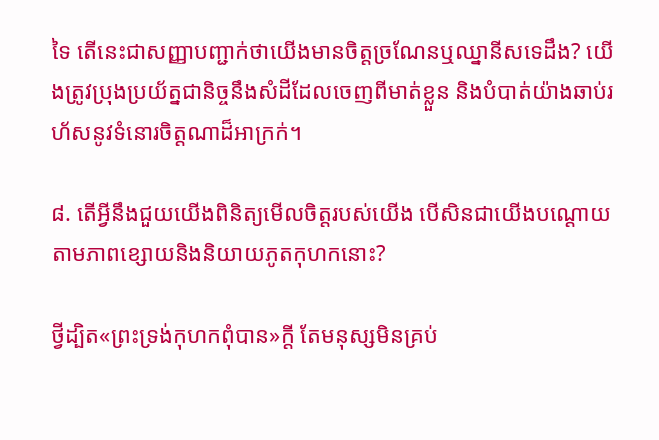ទៃ តើនេះជាសញ្ញាបញ្ជាក់ថាយើងមានចិត្តច្រណែនឬឈ្នានីសទេដឹង? យើងត្រូវប្រុងប្រយ័ត្នជានិច្ចនឹងសំដីដែលចេញពីមាត់ខ្លួន និងបំបាត់យ៉ាងឆាប់រហ័សនូវទំនោរចិត្តណាដ៏អាក្រក់។

៨. តើអ្វីនឹងជួយយើងពិនិត្យមើលចិត្តរបស់យើង បើសិនជាយើងបណ្ដោយតាមភាពខ្សោយនិងនិយាយភូតកុហកនោះ?

ថ្វីដ្បិត«ព្រះទ្រង់កុហកពុំបាន»ក្ដី តែមនុស្សមិនគ្រប់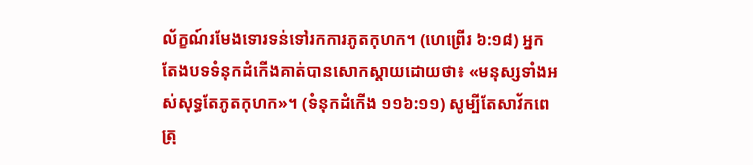ល័ក្ខណ៍រមែងទោរទន់ទៅរកការភូតកុហក។ (ហេព្រើរ ៦:១៨) អ្នកតែងបទទំនុកដំកើងគាត់បានសោកស្ដាយដោយថា៖ «មនុស្សទាំងអស់សុទ្ធតែភូតកុហក»។ (ទំនុកដំកើង ១១៦:១១) សូម្បីតែសាវ័កពេត្រុ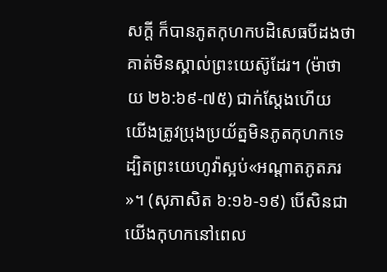សក្ដី ក៏បានភូតកុហកបដិសេធបីដងថា គាត់មិនស្គាល់ព្រះយេស៊ូដែរ។ (ម៉ាថាយ ២៦:៦៩-៧៥) ជាក់ស្តែងហើយ យើងត្រូវប្រុងប្រយ័ត្នមិនភូតកុហកទេ ដ្បិតព្រះយេហូវ៉ាស្អប់«អណ្ដាតភូតភរ»។ (សុភាសិត ៦:១៦-១៩) បើសិនជាយើងកុហកនៅពេល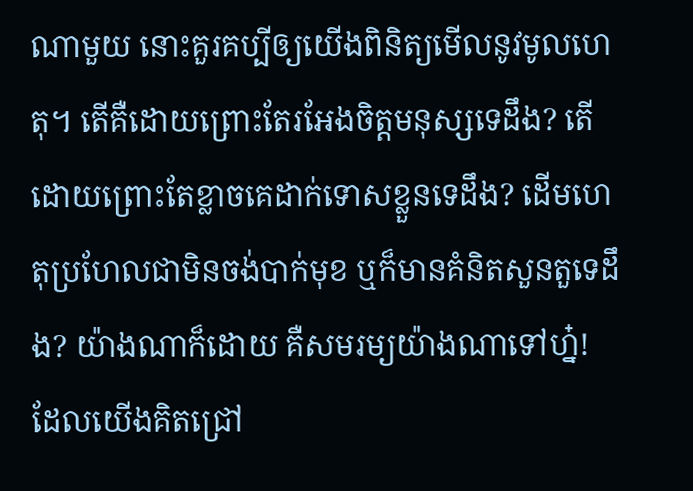ណាមួយ នោះគួរគប្បីឲ្យយើងពិនិត្យមើលនូវមូលហេតុ។ តើគឺដោយព្រោះតែរអែងចិត្តមនុស្សទេដឹង? តើដោយព្រោះតែខ្លាចគេដាក់ទោសខ្លួនទេដឹង? ដើមហេតុប្រហែលជាមិនចង់បាក់មុខ ឬក៏មានគំនិតសួនតួទេដឹង? យ៉ាងណាក៏ដោយ គឺសមរម្យយ៉ាងណាទៅហ្ន៎! ដែលយើងគិតជ្រៅ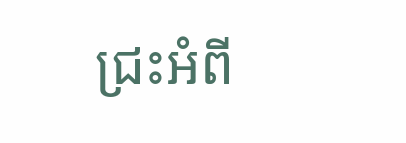ជ្រះអំពី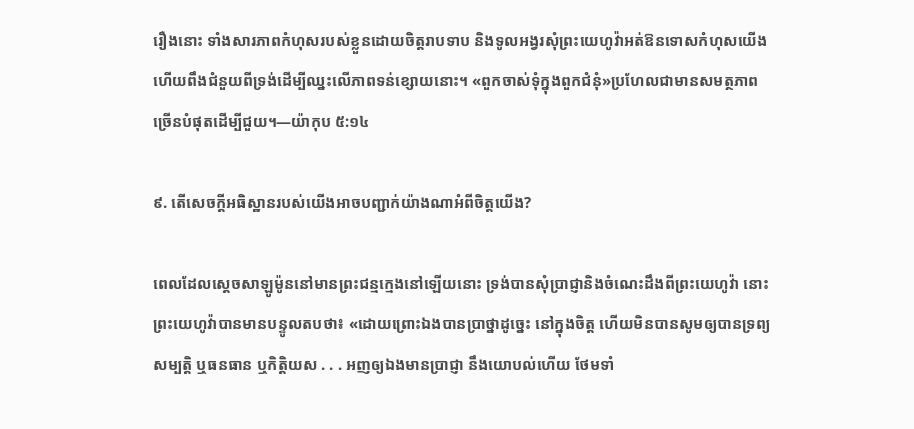រឿងនោះ ទាំងសារភាពកំហុសរបស់ខ្លួនដោយចិត្តរាបទាប និងទូលអង្វរសុំព្រះយេហូវ៉ាអត់ឱនទោសកំហុសយើង ហើយពឹងជំនួយពីទ្រង់ដើម្បីឈ្នះលើភាពទន់ខ្សោយនោះ។ «ពួកចាស់ទុំក្នុងពួកជំនុំ»ប្រហែលជាមានសមត្ថភាពច្រើនបំផុតដើម្បីជួយ។—យ៉ាកុប ៥:១៤

៩. តើសេចក្ដីអធិស្ឋានរបស់យើងអាចបញ្ជាក់យ៉ាងណាអំពីចិត្តយើង?

ពេលដែលស្តេចសាឡូម៉ូននៅមានព្រះជន្មក្មេងនៅឡើយនោះ ទ្រង់បានសុំប្រាជ្ញានិងចំណេះដឹងពីព្រះយេហូវ៉ា នោះព្រះយេហូវ៉ាបានមានបន្ទូលតបថា៖ «ដោយព្រោះឯងបានប្រាថ្នាដូច្នេះ នៅក្នុងចិត្ត ហើយមិនបានសូមឲ្យបានទ្រព្យសម្បត្ដិ ឬធនធាន ឬកិត្ដិយស . . . អញឲ្យឯងមានប្រាជ្ញា នឹងយោបល់ហើយ ថែមទាំ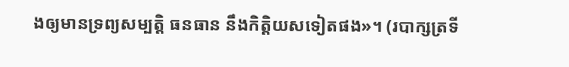ងឲ្យមានទ្រព្យសម្បត្ដិ ធនធាន នឹងកិត្ដិយសទៀតផង»។ (របាក្សត្រទី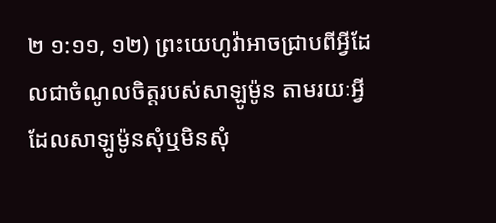២ ១:១១, ១២) ព្រះយេហូវ៉ាអាចជ្រាបពីអ្វីដែលជាចំណូលចិត្តរបស់សាឡូម៉ូន តាមរយៈអ្វីដែលសាឡូម៉ូនសុំឬមិនសុំ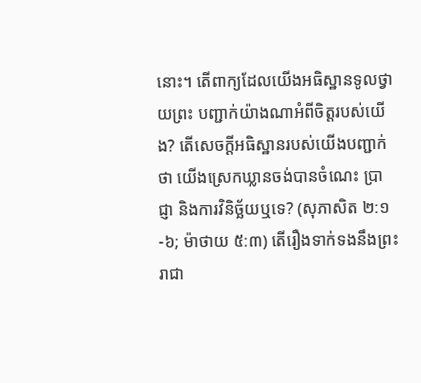នោះ។ តើពាក្យដែលយើងអធិស្ឋានទូលថ្វាយព្រះ បញ្ជាក់យ៉ាងណាអំពីចិត្តរបស់យើង? តើសេចក្ដីអធិស្ឋានរបស់យើងបញ្ជាក់ថា យើងស្រេកឃ្លានចង់បានចំណេះ ប្រាជ្ញា និងការវិនិច្ឆ័យឬទេ? (សុភាសិត ២:១-៦; ម៉ាថាយ ៥:៣) តើរឿងទាក់ទងនឹងព្រះរាជា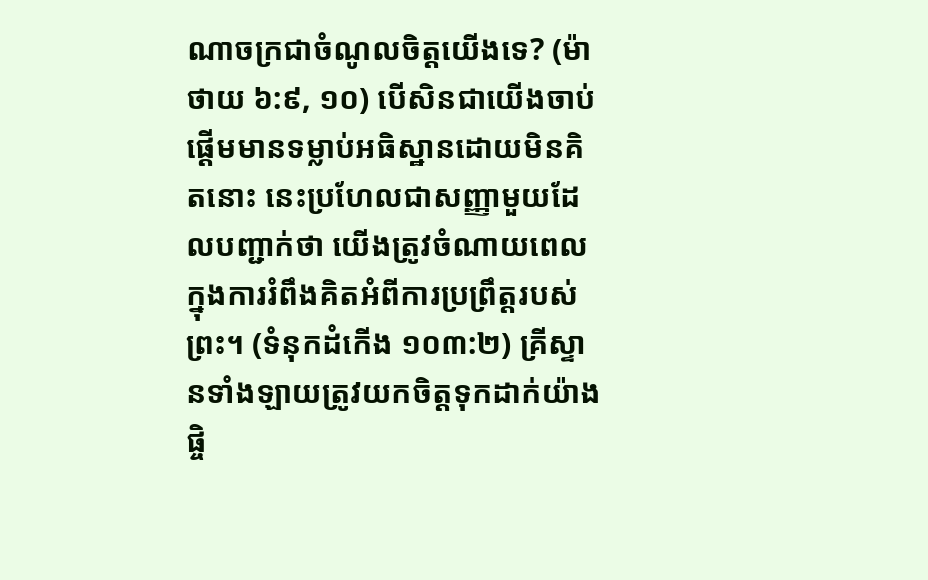ណាចក្រជាចំណូលចិត្តយើងទេ? (ម៉ាថាយ ៦:៩, ១០) បើសិនជាយើងចាប់ផ្ដើមមានទម្លាប់អធិស្ឋានដោយមិនគិតនោះ នេះប្រហែលជាសញ្ញាមួយដែលបញ្ជាក់ថា យើងត្រូវចំណាយពេលក្នុងការរំពឹងគិតអំពីការប្រព្រឹត្តរបស់ព្រះ។ (ទំនុកដំកើង ១០៣:២) គ្រីស្ទានទាំងឡាយត្រូវយកចិត្តទុកដាក់យ៉ាងផ្ចិ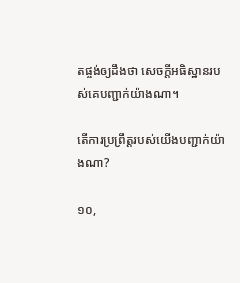តផ្ចង់ឲ្យដឹងថា សេចក្ដីអធិស្ឋានរបស់គេបញ្ជាក់យ៉ាងណា។

តើការប្រព្រឹត្តរបស់យើងបញ្ជាក់យ៉ាងណា?

១០,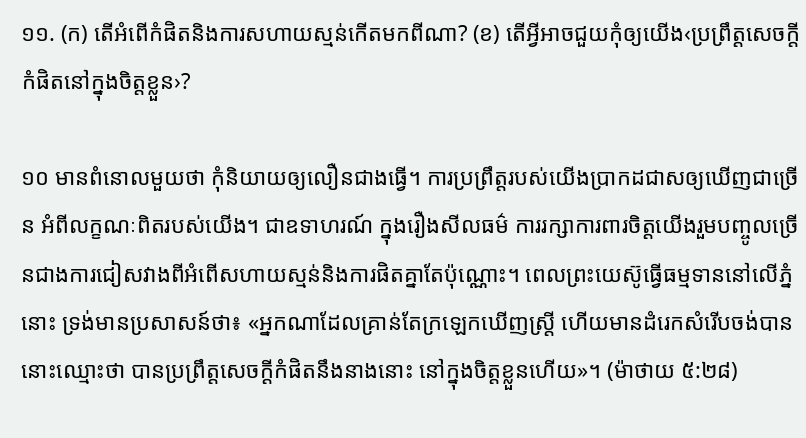១១. (ក) តើអំពើកំផិតនិងការសហាយស្មន់កើតមកពីណា? (ខ) តើអ្វីអាចជួយកុំឲ្យយើង‹ប្រព្រឹត្តសេចក្ដីកំផិតនៅក្នុងចិត្តខ្លួន›?

១០ មានពំនោលមួយថា កុំនិយាយឲ្យលឿនជាងធ្វើ។ ការប្រព្រឹត្តរបស់យើងប្រាកដជាសឲ្យឃើញជាច្រើន អំពីលក្ខណៈពិតរបស់យើង។ ជាឧទាហរណ៍ ក្នុងរឿងសីលធម៌ ការរក្សាការពារចិត្តយើងរួមបញ្ចូលច្រើនជាងការជៀសវាងពីអំពើសហាយស្មន់និងការផិតគ្នាតែប៉ុណ្ណោះ។ ពេលព្រះយេស៊ូធ្វើធម្មទាននៅលើភ្នំនោះ ទ្រង់មានប្រសាសន៍ថា៖ «អ្នកណាដែលគ្រាន់តែក្រឡេកឃើញស្ត្រី ហើយមានដំរេកសំរើបចង់បាន នោះឈ្មោះថា បានប្រព្រឹត្តសេចក្ដីកំផិតនឹងនាងនោះ នៅក្នុងចិត្តខ្លួនហើយ»។ (ម៉ាថាយ ៥:២៨)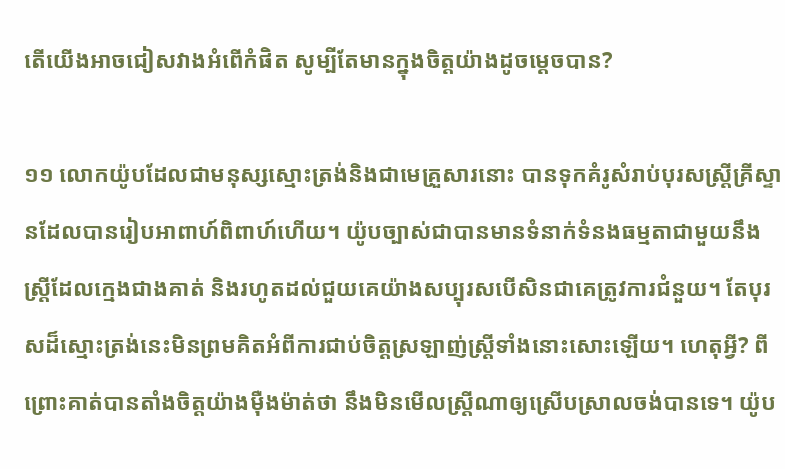តើយើងអាចជៀសវាងអំពើកំផិត សូម្បីតែមានក្នុងចិត្តយ៉ាងដូចម្ដេចបាន?

១១ លោកយ៉ូបដែលជាមនុស្សស្មោះត្រង់និងជាមេគ្រួសារនោះ បានទុកគំរូសំរាប់បុរសស្ត្រីគ្រីស្ទានដែលបានរៀបអាពាហ៍ពិពាហ៍ហើយ។ យ៉ូបច្បាស់ជាបានមានទំនាក់ទំនងធម្មតាជាមួយនឹងស្ត្រីដែលក្មេងជាងគាត់ និងរហូតដល់ជួយគេយ៉ាងសប្បុរសបើសិនជាគេត្រូវការជំនួយ។ តែបុរសដ៏ស្មោះត្រង់នេះមិនព្រមគិតអំពីការជាប់ចិត្តស្រឡាញ់ស្ត្រីទាំងនោះសោះឡើយ។ ហេតុអ្វី? ពីព្រោះគាត់បានតាំងចិត្តយ៉ាងម៉ឺងម៉ាត់ថា នឹងមិនមើលស្ត្រីណាឲ្យស្រើបស្រាលចង់បានទេ។ យ៉ូប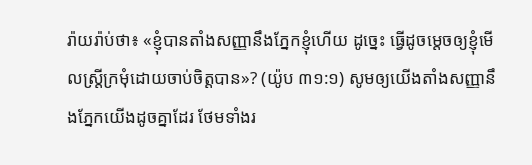រ៉ាយរ៉ាប់ថា៖ «ខ្ញុំបានតាំងសញ្ញានឹងភ្នែកខ្ញុំហើយ ដូច្នេះ ធ្វើដូចម្ដេចឲ្យខ្ញុំមើលស្ត្រីក្រមុំដោយចាប់ចិត្តបាន»? (យ៉ូប ៣១:១) សូមឲ្យយើងតាំងសញ្ញានឹងភ្នែកយើងដូចគ្នាដែរ ថែមទាំងរ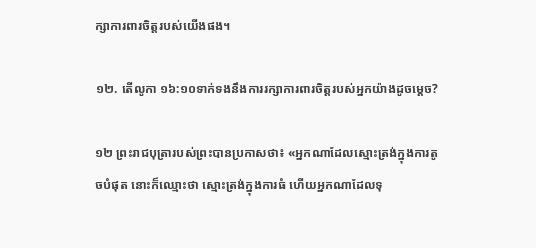ក្សាការពារចិត្តរបស់យើងផង។

១២. តើលូកា ១៦:១០ទាក់ទងនឹងការរក្សាការពារចិត្តរបស់អ្នកយ៉ាងដូចម្ដេច?

១២ ព្រះរាជបុត្រារបស់ព្រះបានប្រកាសថា៖ «អ្នកណាដែលស្មោះត្រង់ក្នុងការតូចបំផុត នោះក៏ឈ្មោះថា ស្មោះត្រង់ក្នុងការធំ ហើយអ្នកណាដែលទុ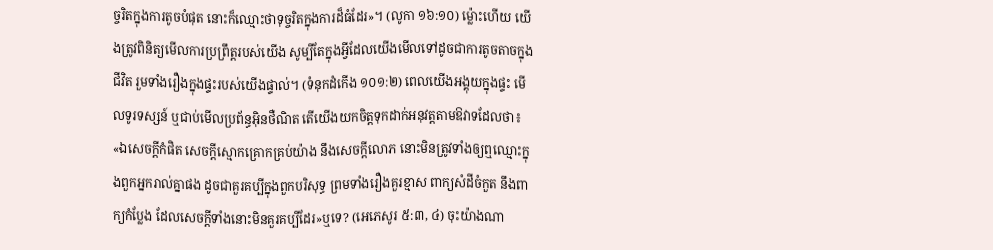ច្ចរិតក្នុងការតូចបំផុត នោះក៏ឈ្មោះថាទុច្ចរិតក្នុងការដ៏ធំដែរ»។ (លូកា ១៦:១០) ម្ល៉ោះហើយ យើងត្រូវពិនិត្យមើលការប្រព្រឹត្តរបស់យើង សូម្បីតែក្នុងអ្វីដែលយើងមើលទៅដូចជាការតូចតាចក្នុងជីវិត រួមទាំងរឿងក្នុងផ្ទះរបស់យើងផ្ទាល់។ (ទំនុកដំកើង ១០១:២) ពេលយើងអង្គុយក្នុងផ្ទះ មើលទូរទស្សន៍ ឬជាប់មើលប្រព័ន្ធអ៊ិនថឺណិត តើយើងយកចិត្តទុកដាក់អនុវត្តតាមឱវាទដែលថា៖ «ឯសេចក្ដីកំផិត សេចក្ដីស្មោកគ្រោកគ្រប់យ៉ាង នឹងសេចក្ដីលោភ នោះមិនត្រូវទាំងឲ្យឮឈ្មោះក្នុងពួកអ្នករាល់គ្នាផង ដូចជាគួរគប្បីក្នុងពួកបរិសុទ្ធ ព្រមទាំងរឿងគួរខ្មាស ពាក្យសំដីចំកួត នឹងពាក្យកំប្លែង ដែលសេចក្ដីទាំងនោះមិនគួរគប្បីដែរ»ឬទេ? (អេភេសូរ ៥:៣, ៤) ចុះយ៉ាងណា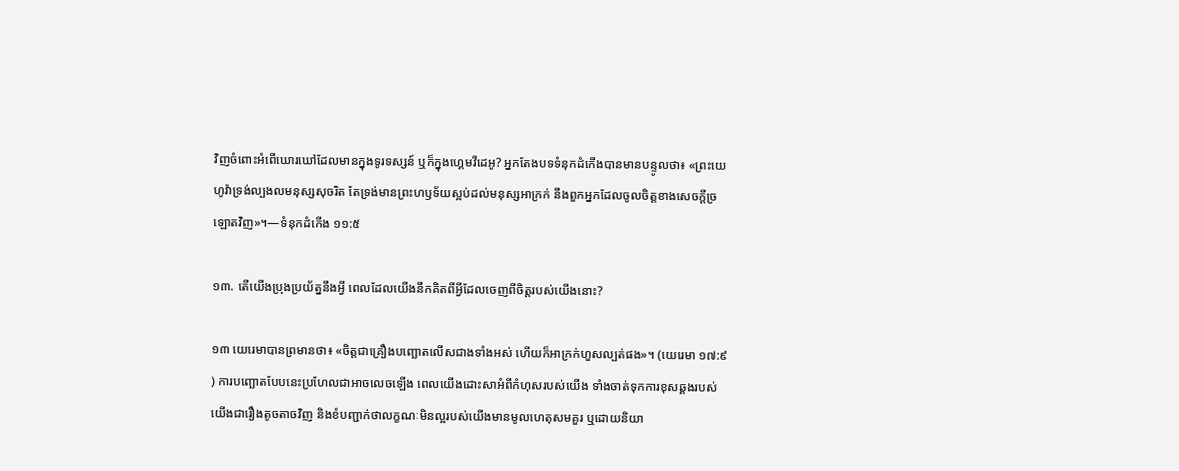វិញចំពោះអំពើឃោរឃៅដែលមានក្នុងទូរទស្សន៍ ឬក៏ក្នុងហ្គេមវីដេអូ? អ្នកតែងបទទំនុកដំកើងបានមានបន្ទូលថា៖ «ព្រះយេហូវ៉ាទ្រង់ល្បងលមនុស្សសុចរិត តែទ្រង់មានព្រះហឫទ័យស្អប់ដល់មនុស្សអាក្រក់ នឹងពួកអ្នកដែលចូលចិត្តខាងសេចក្ដីច្រឡោតវិញ»។—ទំនុកដំកើង ១១:៥

១៣. តើយើងប្រុងប្រយ័ត្ននឹងអ្វី ពេលដែលយើងនឹកគិតពីអ្វីដែលចេញពីចិត្តរបស់យើងនោះ?

១៣ យេរេមាបានព្រមានថា៖ «ចិត្តជាគ្រឿងបញ្ឆោតលើសជាងទាំងអស់ ហើយក៏អាក្រក់ហួសល្បត់ផង»។ (យេរេមា ១៧:៩) ការបញ្ឆោតបែបនេះប្រហែលជាអាចលេចឡើង ពេលយើងដោះសាអំពីកំហុសរបស់យើង ទាំងចាត់ទុកការខុសឆ្គងរបស់យើងជារឿងតូចតាចវិញ និងខំបញ្ជាក់ថាលក្ខណៈមិនល្អរបស់យើងមានមូលហេតុសមគួរ ឬដោយនិយា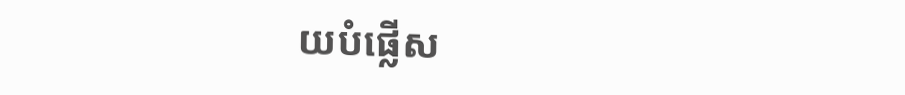យបំផ្លើស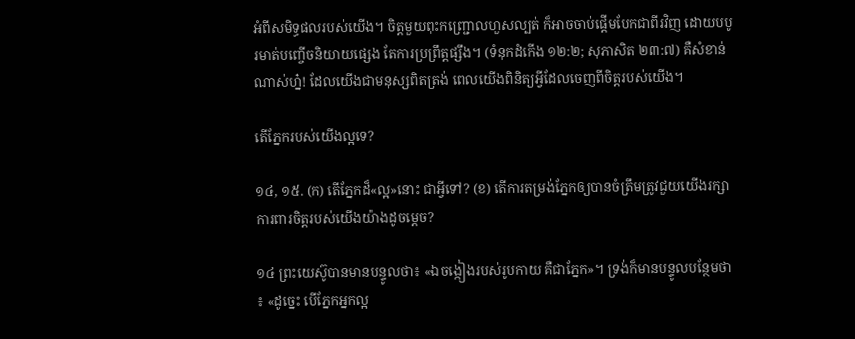អំពីសមិទ្ធផលរបស់យើង។ ចិត្តមួយពុះកញ្ជ្រោលហួសល្បត់ ក៏អាចចាប់ផ្ដើមបែកជាពីរវិញ ដោយបបូរមាត់បញ្ចើចនិយាយផ្សេង តែការប្រព្រឹត្តផ្សឹង។ (ទំនុកដំកើង ១២:២; សុភាសិត ២៣:៧) គឺសំខាន់ណាស់ហ្ន៎! ដែលយើងជាមនុស្សពិតត្រង់ ពេលយើងពិនិត្យអ្វីដែលចេញពីចិត្តរបស់យើង។

តើភ្នែករបស់យើងល្អទេ?

១៤, ១៥. (ក) តើភ្នែកដ៏«ល្អ»នោះ ជាអ្វីទៅ? (ខ) តើការតម្រង់ភ្នែកឲ្យបានចំត្រឹមត្រូវជួយយើងរក្សាការពារចិត្តរបស់យើងយ៉ាងដូចម្ដេច?

១៤ ព្រះយេស៊ូបានមានបន្ទូលថា៖ «ឯចង្កៀងរបស់រូបកាយ គឺជាភ្នែក»។ ទ្រង់ក៏មានបន្ទូលបន្ថែមថា៖ «ដូច្នេះ បើភ្នែកអ្នកល្អ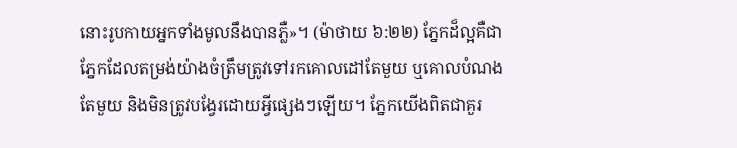នោះរូបកាយអ្នកទាំងមូលនឹងបានភ្លឺ»។ (ម៉ាថាយ ៦:២២) ភ្នែកដ៏ល្អគឺជាភ្នែកដែលតម្រង់យ៉ាងចំត្រឹមត្រូវទៅរកគោលដៅតែមួយ ឬគោលបំណងតែមួយ និងមិនត្រូវបង្វែរដោយអ្វីផ្សេងៗឡើយ។ ភ្នែកយើងពិតជាគួរ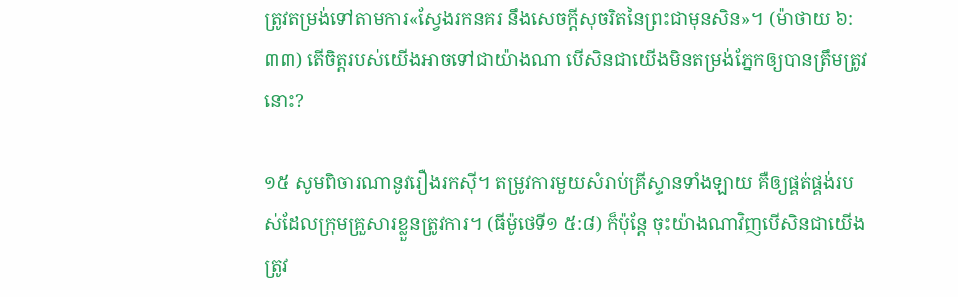ត្រូវតម្រង់ទៅតាមការ«ស្វែងរកនគរ នឹងសេចក្ដីសុចរិតនៃព្រះជាមុនសិន»។ (ម៉ាថាយ ៦:៣៣) តើចិត្តរបស់យើងអាចទៅជាយ៉ាងណា បើសិនជាយើងមិនតម្រង់ភ្នែកឲ្យបានត្រឹមត្រូវនោះ?

១៥ សូមពិចារណានូវរឿងរកស៊ី។ តម្រូវការមួយសំរាប់គ្រីស្ទានទាំងឡាយ គឺឲ្យផ្គត់ផ្គង់របស់ដែលក្រុមគ្រួសារខ្លួនត្រូវការ។ (ធីម៉ូថេទី១ ៥:៨) ក៏ប៉ុន្តែ ចុះយ៉ាងណាវិញបើសិនជាយើងត្រូវ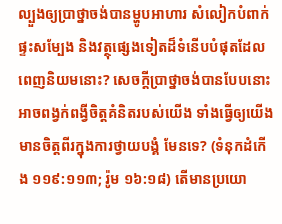ល្បួងឲ្យប្រាថ្នាចង់បានម្ហូបអាហារ សំលៀកបំពាក់ ផ្ទះសម្បែង និងវត្ថុផ្សេងទៀតដ៏ទំនើបបំផុតដែលពេញនិយមនោះ? សេចក្ដីប្រាថ្នាចង់បានបែបនោះអាចពង្វក់ពង្វីចិត្តគំនិតរបស់យើង ទាំងធ្វើឲ្យយើងមានចិត្តពីរក្នុងការថ្វាយបង្គំ មែនទេ? (ទំនុកដំកើង ១១៩:១១៣; រ៉ូម ១៦:១៨) តើមានប្រយោ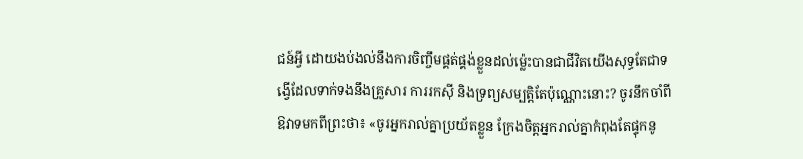ជន៍អ្វី ដោយងប់ងល់នឹងការចិញ្ចឹមផ្គត់ផ្គង់ខ្លួនដល់ម្ល៉េះបានជាជីវិតយើងសុទ្ធតែជាទង្វើដែលទាក់ទងនឹងគ្រួសារ ការរកស៊ី និងទ្រព្យសម្បត្ដិតែប៉ុណ្ណោះនោះ? ចូរនឹកចាំពីឱវាទមកពីព្រះថា៖ «ចូរអ្នករាល់គ្នាប្រយ័តខ្លួន ក្រែងចិត្តអ្នករាល់គ្នាកំពុងតែផ្ទុកនូ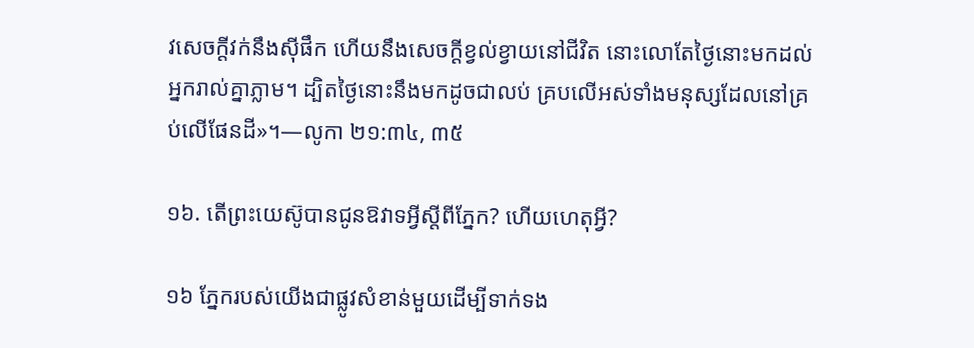វសេចក្ដីវក់នឹងស៊ីផឹក ហើយនឹងសេចក្ដីខ្វល់ខ្វាយនៅជីវិត នោះលោតែថ្ងៃនោះមកដល់អ្នករាល់គ្នាភ្លាម។ ដ្បិតថ្ងៃនោះនឹងមកដូចជាលប់ គ្របលើអស់ទាំងមនុស្សដែលនៅគ្រប់លើផែនដី»។—លូកា ២១:៣៤, ៣៥

១៦. តើព្រះយេស៊ូបានជូនឱវាទអ្វីស្តីពីភ្នែក? ហើយហេតុអ្វី?

១៦ ភ្នែករបស់យើងជាផ្លូវសំខាន់មួយដើម្បីទាក់ទង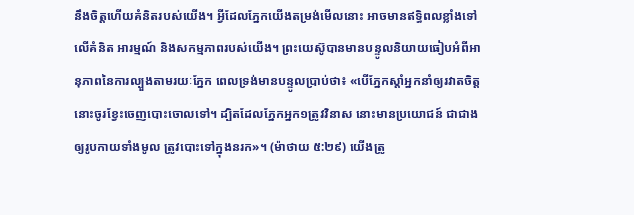នឹងចិត្តហើយគំនិតរបស់យើង។ អ្វីដែលភ្នែកយើងតម្រង់មើលនោះ អាចមានឥទ្ធិពលខ្លាំងទៅលើគំនិត អារម្មណ៍ និងសកម្មភាពរបស់យើង។ ព្រះយេស៊ូបានមានបន្ទូលនិយាយធៀបអំពីអានុភាពនៃការល្បួងតាមរយៈភ្នែក ពេលទ្រង់មានបន្ទូលប្រាប់ថា៖ «បើភ្នែកស្ដាំអ្នកនាំឲ្យរវាតចិត្ត នោះចូរខ្វែះចេញបោះចោលទៅ។ ដ្បិតដែលភ្នែកអ្នក១ត្រូវវិនាស នោះមានប្រយោជន៍ ជាជាងឲ្យរូបកាយទាំងមូល ត្រូវបោះទៅក្នុងនរក»។ (ម៉ាថាយ ៥:២៩) យើងត្រូ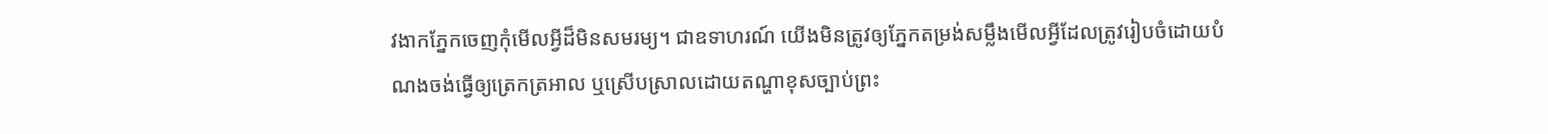វងាកភ្នែកចេញកុំមើលអ្វីដ៏មិនសមរម្យ។ ជាឧទាហរណ៍ យើងមិនត្រូវឲ្យភ្នែកតម្រង់សម្លឹងមើលអ្វីដែលត្រូវរៀបចំដោយបំណងចង់ធ្វើឲ្យត្រេកត្រអាល ឬស្រើបស្រាលដោយតណ្ហាខុសច្បាប់ព្រះ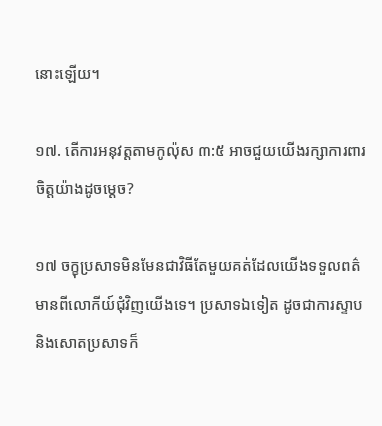នោះឡើយ។

១៧. តើការអនុវត្តតាមកូល៉ុស ៣:៥ អាចជួយយើងរក្សាការពារចិត្តយ៉ាងដូចម្ដេច?

១៧ ចក្ខុប្រសាទមិនមែនជាវិធីតែមួយគត់ដែលយើងទទួលពត៌មានពីលោកីយ៍ជុំវិញយើងទេ។ ប្រសាទឯទៀត ដូចជាការស្ទាប និងសោតប្រសាទក៏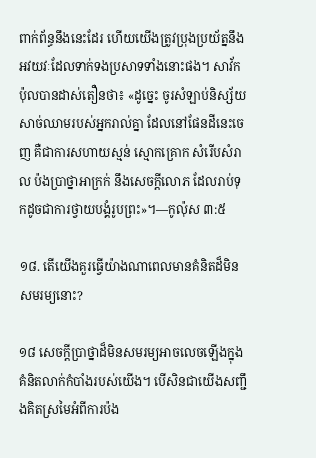ពាក់ព័ន្ធនឹងនេះដែរ ហើយយើងត្រូវប្រុងប្រយ័ត្ននឹងអវយវៈដែលទាក់ទងប្រសាទទាំងនោះផង។ សាវ័កប៉ុលបានដាស់តឿនថា៖ «ដូច្នេះ ចូរសំឡាប់និស្ស័យសាច់ឈាមរបស់អ្នករាល់គ្នា ដែលនៅផែនដីនេះចេញ គឺជាការសហាយស្មន់ ស្មោកគ្រោក សំរើបសំរាល ប៉ងប្រាថ្នាអាក្រក់ នឹងសេចក្ដីលោភ ដែលរាប់ទុកដូចជាការថ្វាយបង្គំរូបព្រះ»។—កូល៉ុស ៣:៥

១៨. តើយើងគួរធ្វើយ៉ាងណាពេលមានគំនិតដ៏មិនសមរម្យនោះ?

១៨ សេចក្ដីប្រាថ្នាដ៏មិនសមរម្យអាចលេចឡើងក្នុងគំនិតលាក់កំបាំងរបស់យើង។ បើសិនជាយើងសញ្ជឹងគិតស្រមៃអំពីការប៉ង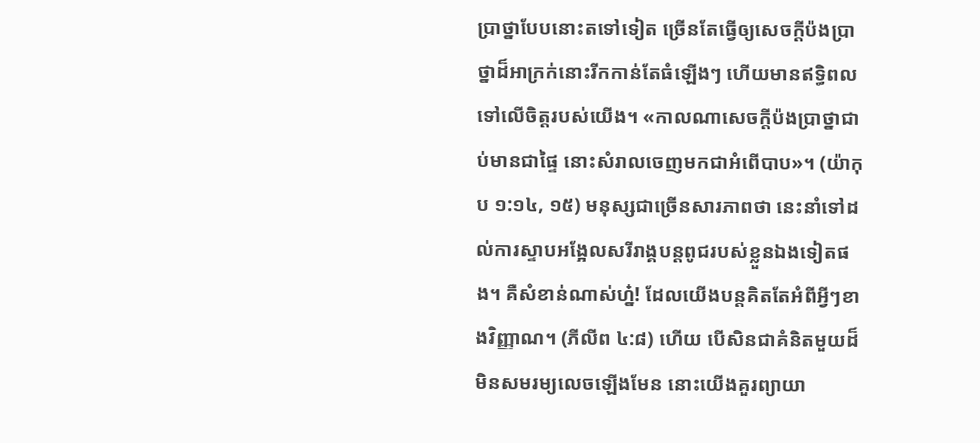ប្រាថ្នាបែបនោះតទៅទៀត ច្រើនតែធ្វើឲ្យសេចក្ដីប៉ងប្រាថ្នាដ៏អាក្រក់នោះរីកកាន់តែធំឡើងៗ ហើយមានឥទ្ធិពលទៅលើចិត្តរបស់យើង។ «កាលណាសេចក្ដីប៉ងប្រាថ្នាជាប់មានជាផ្ទៃ នោះសំរាលចេញមកជាអំពើបាប»។ (យ៉ាកុប ១:១៤, ១៥) មនុស្សជាច្រើនសារភាពថា នេះនាំទៅដល់ការស្ទាបអង្អែលសរីរាង្គបន្តពូជរបស់ខ្លួនឯងទៀតផង។ គឺសំខាន់ណាស់ហ្ន៎! ដែលយើងបន្តគិតតែអំពីអ្វីៗខាងវិញ្ញាណ។ (ភីលីព ៤:៨) ហើយ បើសិនជាគំនិតមួយដ៏មិនសមរម្យលេចឡើងមែន នោះយើងគួរព្យាយា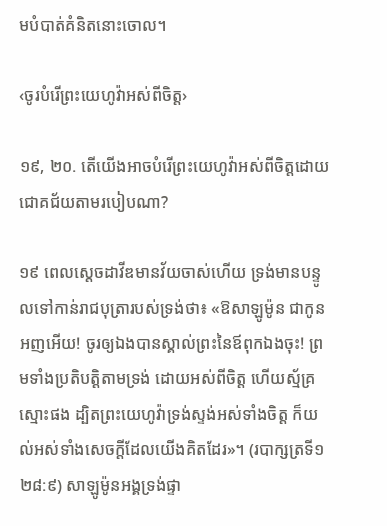មបំបាត់គំនិតនោះចោល។

‹ចូរបំរើព្រះយេហូវ៉ាអស់ពីចិត្ត›

១៩, ២០. តើយើងអាចបំរើព្រះយេហូវ៉ាអស់ពីចិត្តដោយជោគជ័យតាមរបៀបណា?

១៩ ពេលស្តេចដាវីឌមានវ័យចាស់ហើយ ទ្រង់មានបន្ទូលទៅកាន់រាជបុត្រារបស់ទ្រង់ថា៖ «ឱសាឡូម៉ូន ជាកូនអញអើយ! ចូរឲ្យឯងបានស្គាល់ព្រះនៃឪពុកឯងចុះ! ព្រមទាំងប្រតិបត្ដិតាមទ្រង់ ដោយអស់ពីចិត្ត ហើយស្ម័គ្រស្មោះផង ដ្បិតព្រះយេហូវ៉ាទ្រង់ស្ទង់អស់ទាំងចិត្ត ក៏យល់អស់ទាំងសេចក្ដីដែលយើងគិតដែរ»។ (របាក្សត្រទី១ ២៨:៩) សាឡូម៉ូនអង្គទ្រង់ផ្ទា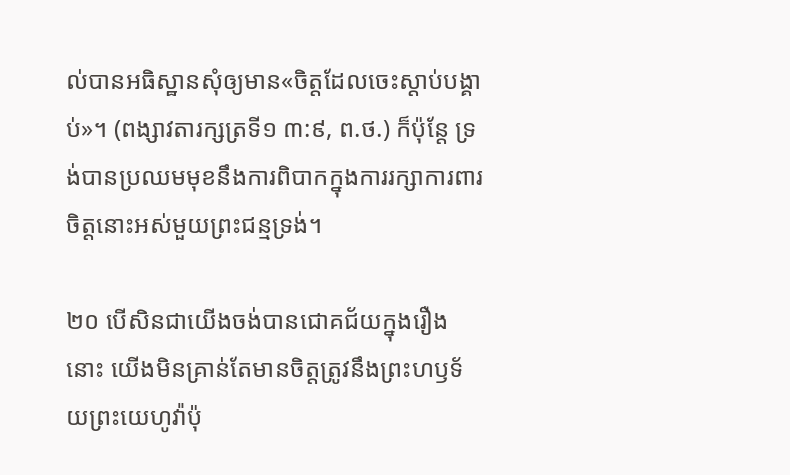ល់បានអធិស្ឋានសុំឲ្យមាន«ចិត្តដែលចេះស្ដាប់បង្គាប់»។ (ពង្សាវតារក្សត្រទី១ ៣:៩, ព.ថ.) ក៏ប៉ុន្តែ ទ្រង់បានប្រឈមមុខនឹងការពិបាកក្នុងការរក្សាការពារចិត្តនោះអស់មួយព្រះជន្មទ្រង់។

២០ បើសិនជាយើងចង់បានជោគជ័យក្នុងរឿងនោះ យើងមិនគ្រាន់តែមានចិត្តត្រូវនឹងព្រះហឫទ័យព្រះយេហូវ៉ាប៉ុ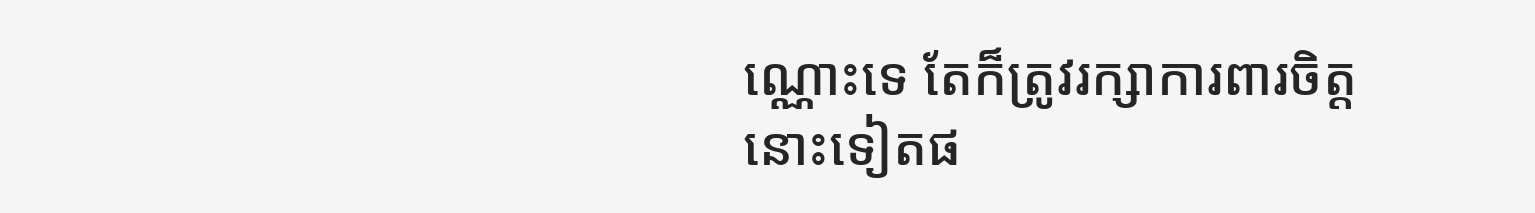ណ្ណោះទេ តែក៏ត្រូវរក្សាការពារចិត្តនោះទៀតផ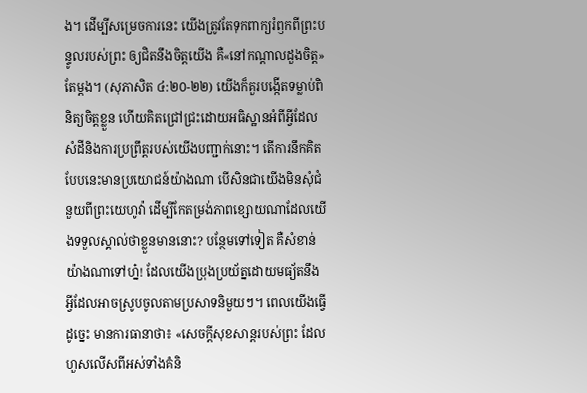ង។ ដើម្បីសម្រេចការនេះ យើងត្រូវតែទុកពាក្យរំឭកពីព្រះបន្ទូលរបស់ព្រះ ឲ្យជិតនឹងចិត្តយើង គឺ«នៅកណ្ដាលដួងចិត្ត»តែម្ដង។ (សុភាសិត ៤:២០-២២) យើងក៏គួរបង្កើតទម្លាប់ពិនិត្យចិត្តខ្លួន ហើយគិតជ្រៅជ្រះដោយអធិស្ឋានអំពីអ្វីដែលសំដីនិងការប្រព្រឹត្តរបស់យើងបញ្ជាក់នោះ។ តើការនឹកគិតបែបនេះមានប្រយោជន៍យ៉ាងណា បើសិនជាយើងមិនសុំជំនួយពីព្រះយេហូវ៉ា ដើម្បីកែតម្រង់ភាពខ្សោយណាដែលយើងទទួលស្គាល់ថាខ្លួនមាននោះ? បន្ថែមទៅទៀត គឺសំខាន់យ៉ាងណាទៅហ្ន៎! ដែលយើងប្រុងប្រយ័ត្នដោយមធ្យ័តនឹងអ្វីដែលអាចស្រូបចូលតាមប្រសាទនិមួយៗ។ ពេលយើងធ្វើដូច្នេះ មានការធានាថា៖ «សេចក្ដីសុខសាន្តរបស់ព្រះ ដែលហួសលើសពីអស់ទាំងគំនិ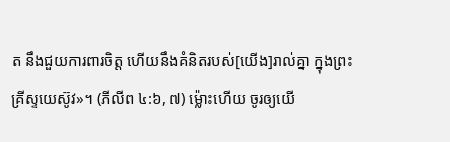ត នឹងជួយការពារចិត្ត ហើយនឹងគំនិតរបស់[យើង]រាល់គ្នា ក្នុងព្រះគ្រីស្ទយេស៊ូវ»។ (ភីលីព ៤:៦, ៧) ម្ល៉ោះហើយ ចូរឲ្យយើ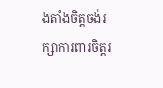ងតាំងចិត្តចង់រក្សាការពារចិត្តរ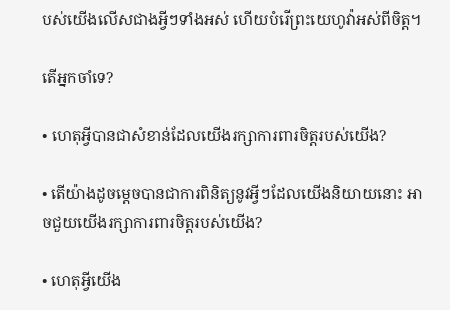បស់យើងលើសជាងអ្វីៗទាំងអស់ ហើយបំរើព្រះយេហូវ៉ាអស់ពីចិត្ត។

តើអ្នកចាំទេ?

• ហេតុអ្វីបានជាសំខាន់ដែលយើងរក្សាការពារចិត្តរបស់យើង?

• តើយ៉ាងដូចម្ដេចបានជាការពិនិត្យនូវអ្វីៗដែលយើងនិយាយនោះ អាចជួយយើងរក្សាការពារចិត្តរបស់យើង?

• ហេតុអ្វីយើង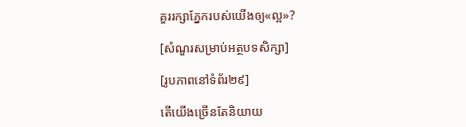គួររក្សាភ្នែករបស់យើងឲ្យ«ល្អ»?

[សំណួរសម្រាប់អត្ថបទសិក្សា]

[រូបភាពនៅទំព័រ២៩]

តើយើងច្រើនតែនិយាយ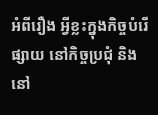អំពីរឿង អ្វីខ្លះក្នុងកិច្ចបំរើផ្សាយ នៅកិច្ចប្រជុំ និងនៅ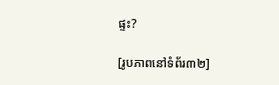ផ្ទះ?

[រូបភាពនៅទំព័រ៣២]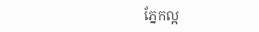ភ្នែកល្អ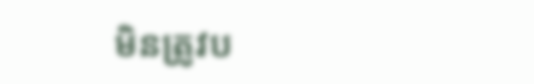មិនត្រូវប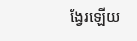ង្វែរឡើយ